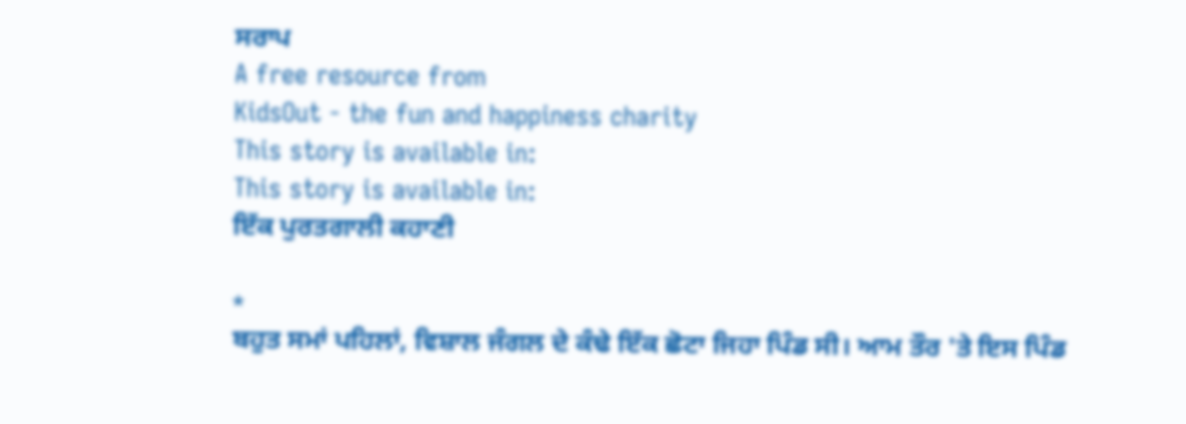ਸਰਾਪ
A free resource from
KidsOut - the fun and happiness charity
This story is available in:
This story is available in:
ਇੱਕ ਪੁਰਤਗਾਲੀ ਕਹਾਣੀ

*
ਬਹੁਤ ਸਮਾਂ ਪਹਿਲਾਂ, ਵਿਸ਼ਾਲ ਜੰਗਲ ਦੇ ਕੰਢੇ ਇੱਕ ਛੋਟਾ ਜਿਹਾ ਪਿੰਡ ਸੀ। ਆਮ ਤੌਰ 'ਤੇ ਇਸ ਪਿੰਡ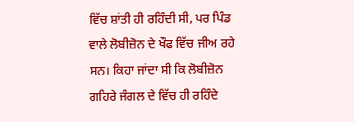ਵਿੱਚ ਸ਼ਾਂਤੀ ਹੀ ਰਹਿੰਦੀ ਸੀ, ਪਰ ਪਿੰਡ ਵਾਲੇ ਲੋਬੀਜ਼ੋਨ ਦੇ ਖੌਫ ਵਿੱਚ ਜੀਅ ਰਹੇ ਸਨ। ਕਿਹਾ ਜਾਂਦਾ ਸੀ ਕਿ ਲੋਬੀਜ਼ੋਨ ਗਹਿਰੇ ਜੰਗਲ ਦੇ ਵਿੱਚ ਹੀ ਰਹਿੰਦੇ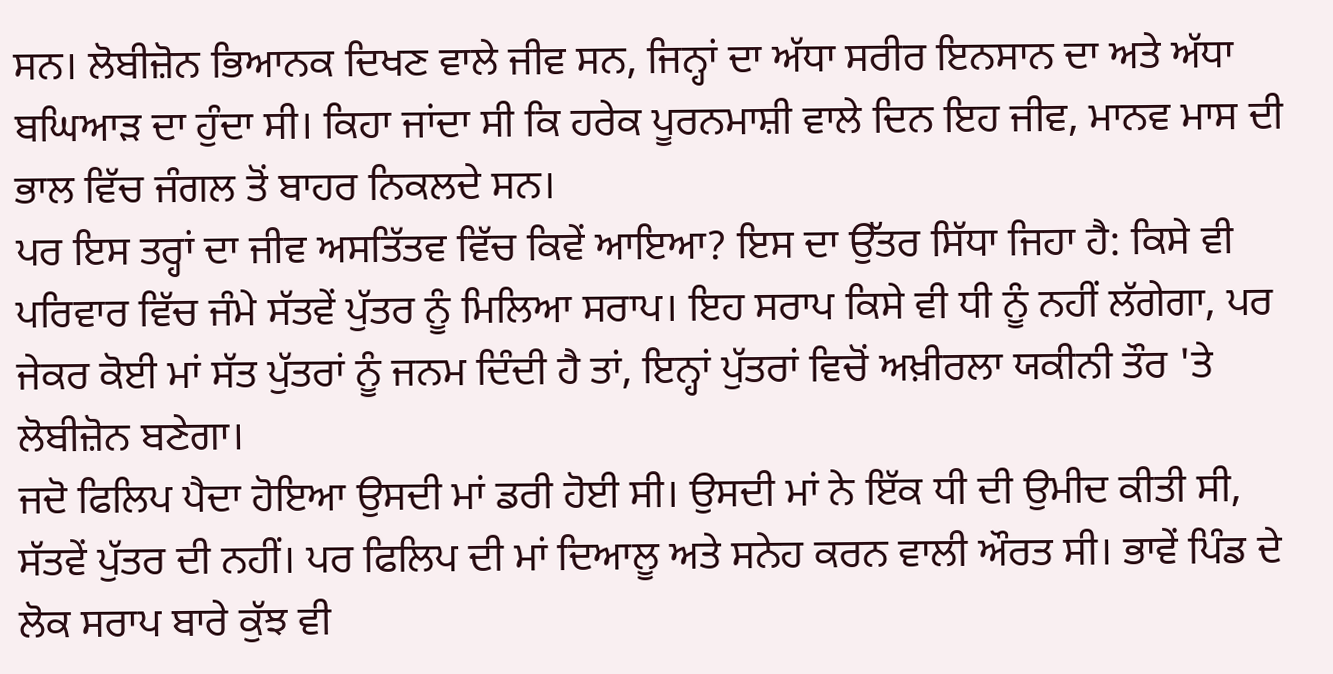ਸਨ। ਲੋਬੀਜ਼ੋਨ ਭਿਆਨਕ ਦਿਖਣ ਵਾਲੇ ਜੀਵ ਸਨ, ਜਿਨ੍ਹਾਂ ਦਾ ਅੱਧਾ ਸਰੀਰ ਇਨਸਾਨ ਦਾ ਅਤੇ ਅੱਧਾ ਬਘਿਆੜ ਦਾ ਹੁੰਦਾ ਸੀ। ਕਿਹਾ ਜਾਂਦਾ ਸੀ ਕਿ ਹਰੇਕ ਪੂਰਨਮਾਸ਼ੀ ਵਾਲੇ ਦਿਨ ਇਹ ਜੀਵ, ਮਾਨਵ ਮਾਸ ਦੀ ਭਾਲ ਵਿੱਚ ਜੰਗਲ ਤੋਂ ਬਾਹਰ ਨਿਕਲਦੇ ਸਨ।
ਪਰ ਇਸ ਤਰ੍ਹਾਂ ਦਾ ਜੀਵ ਅਸਤਿੱਤਵ ਵਿੱਚ ਕਿਵੇਂ ਆਇਆ? ਇਸ ਦਾ ਉੱਤਰ ਸਿੱਧਾ ਜਿਹਾ ਹੈ: ਕਿਸੇ ਵੀ ਪਰਿਵਾਰ ਵਿੱਚ ਜੰਮੇ ਸੱਤਵੇਂ ਪੁੱਤਰ ਨੂੰ ਮਿਲਿਆ ਸਰਾਪ। ਇਹ ਸਰਾਪ ਕਿਸੇ ਵੀ ਧੀ ਨੂੰ ਨਹੀਂ ਲੱਗੇਗਾ, ਪਰ ਜੇਕਰ ਕੋਈ ਮਾਂ ਸੱਤ ਪੁੱਤਰਾਂ ਨੂੰ ਜਨਮ ਦਿੰਦੀ ਹੈ ਤਾਂ, ਇਨ੍ਹਾਂ ਪੁੱਤਰਾਂ ਵਿਚੋਂ ਅਖ਼ੀਰਲਾ ਯਕੀਨੀ ਤੌਰ 'ਤੇ ਲੋਬੀਜ਼ੋਨ ਬਣੇਗਾ।
ਜਦੋ ਫਿਲਿਪ ਪੈਦਾ ਹੋਇਆ ਉਸਦੀ ਮਾਂ ਡਰੀ ਹੋਈ ਸੀ। ਉਸਦੀ ਮਾਂ ਨੇ ਇੱਕ ਧੀ ਦੀ ਉਮੀਦ ਕੀਤੀ ਸੀ, ਸੱਤਵੇਂ ਪੁੱਤਰ ਦੀ ਨਹੀਂ। ਪਰ ਫਿਲਿਪ ਦੀ ਮਾਂ ਦਿਆਲੂ ਅਤੇ ਸਨੇਹ ਕਰਨ ਵਾਲੀ ਔਰਤ ਸੀ। ਭਾਵੇਂ ਪਿੰਡ ਦੇ ਲੋਕ ਸਰਾਪ ਬਾਰੇ ਕੁੱਝ ਵੀ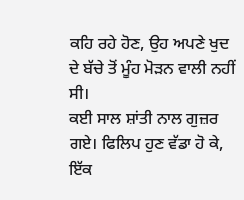ਕਹਿ ਰਹੇ ਹੋਣ, ਉਹ ਅਪਣੇ ਖੁਦ ਦੇ ਬੱਚੇ ਤੋਂ ਮੂੰਹ ਮੋੜਨ ਵਾਲੀ ਨਹੀਂ ਸੀ।
ਕਈ ਸਾਲ ਸ਼ਾਂਤੀ ਨਾਲ ਗੁਜ਼ਰ ਗਏ। ਫਿਲਿਪ ਹੁਣ ਵੱਡਾ ਹੋ ਕੇ, ਇੱਕ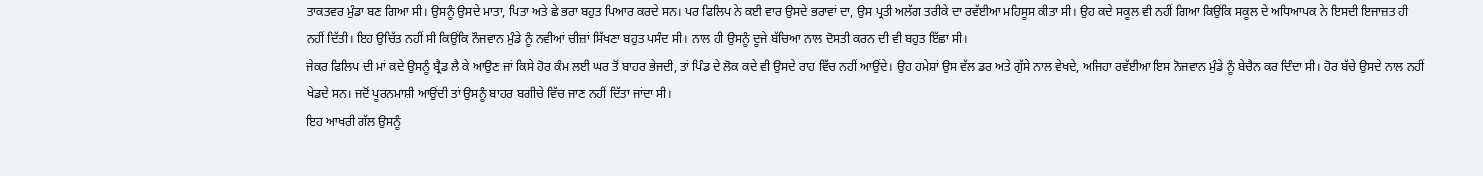ਤਾਕਤਵਰ ਮੁੰਡਾ ਬਣ ਗਿਆ ਸੀ। ਉਸਨੂੰ ਉਸਦੇ ਮਾਤਾ, ਪਿਤਾ ਅਤੇ ਛੇ ਭਰਾ ਬਹੁਤ ਪਿਆਰ ਕਰਦੇ ਸਨ। ਪਰ ਫਿਲਿਪ ਨੇ ਕਈ ਵਾਰ ਉਸਦੇ ਭਰਾਵਾਂ ਦਾ, ਉਸ ਪ੍ਰਤੀ ਅਲੱਗ ਤਰੀਕੇ ਦਾ ਰਵੱਈਆ ਮਹਿਸੂਸ ਕੀਤਾ ਸੀ। ਉਹ ਕਦੇ ਸਕੂਲ ਵੀ ਨਹੀਂ ਗਿਆ ਕਿਉਂਕਿ ਸਕੂਲ ਦੇ ਅਧਿਆਪਕ ਨੇ ਇਸਦੀ ਇਜਾਜ਼ਤ ਹੀ ਨਹੀਂ ਦਿੱਤੀ। ਇਹ ਉਚਿੱਤ ਨਹੀਂ ਸੀ ਕਿਉਂਕਿ ਨੌਜਵਾਨ ਮੁੰਡੇ ਨੂੰ ਨਵੀਆਂ ਚੀਜ਼ਾਂ ਸਿੱਖਣਾ ਬਹੁਤ ਪਸੰਦ ਸੀ। ਨਾਲ ਹੀ ਉਸਨੂੰ ਦੂਜੇ ਬੱਚਿਆ ਨਾਲ ਦੋਸਤੀ ਕਰਨ ਦੀ ਵੀ ਬਹੁਤ ਇੱਛਾ ਸੀ।
ਜੇਕਰ ਫਿਲਿਪ ਦੀ ਮਾਂ ਕਦੇ ਉਸਨੂੰ ਬ੍ਰੈਡ ਲੈ ਕੇ ਆਉਣ ਜਾਂ ਕਿਸੇ ਹੋਰ ਕੰਮ ਲਈ ਘਰ ਤੋਂ ਬਾਹਰ ਭੇਜਦੀ, ਤਾਂ ਪਿੰਡ ਦੇ ਲੋਕ ਕਦੇ ਵੀ ਉਸਦੇ ਰਾਹ ਵਿੱਚ ਨਹੀਂ ਆਉਂਦੇ। ਉਹ ਹਮੇਸ਼ਾਂ ਉਸ ਵੱਲ ਡਰ ਅਤੇ ਗੁੱਸੇ ਨਾਲ ਵੇਖਦੇ, ਅਜਿਹਾ ਰਵੱਈਆ ਇਸ ਨੋਜਵਾਨ ਮੁੰਡੇ ਨੂੰ ਬੇਚੈਨ ਕਰ ਦਿੰਦਾ ਸੀ। ਹੋਰ ਬੱਚੇ ਉਸਦੇ ਨਾਲ ਨਹੀਂ ਖੇਡਦੇ ਸਨ। ਜਦੋਂ ਪੂਰਨਮਾਸ਼ੀ ਆਉਂਦੀ ਤਾਂ ਉਸਨੂੰ ਬਾਹਰ ਬਗੀਚੇ ਵਿੱਚ ਜਾਣ ਨਹੀਂ ਦਿੱਤਾ ਜਾਂਦਾ ਸੀ।
ਇਹ ਆਖਰੀ ਗੱਲ ਉਸਨੂੰ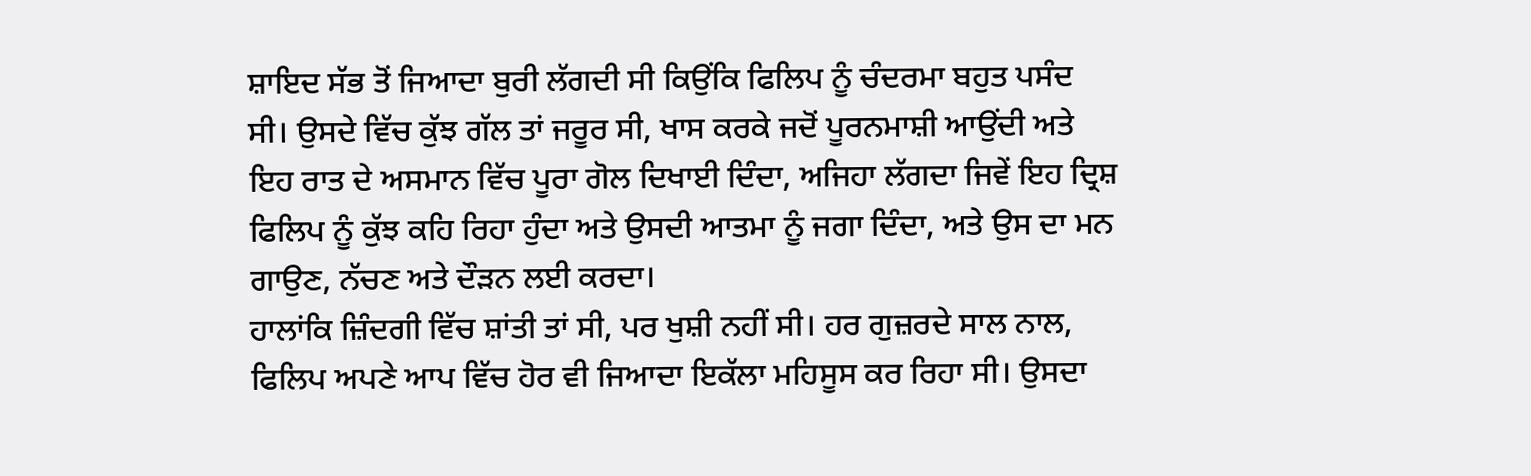ਸ਼ਾਇਦ ਸੱਭ ਤੋਂ ਜਿਆਦਾ ਬੁਰੀ ਲੱਗਦੀ ਸੀ ਕਿਉਂਕਿ ਫਿਲਿਪ ਨੂੰ ਚੰਦਰਮਾ ਬਹੁਤ ਪਸੰਦ ਸੀ। ਉਸਦੇ ਵਿੱਚ ਕੁੱਝ ਗੱਲ ਤਾਂ ਜਰੂਰ ਸੀ, ਖਾਸ ਕਰਕੇ ਜਦੋਂ ਪੂਰਨਮਾਸ਼ੀ ਆਉਂਦੀ ਅਤੇ ਇਹ ਰਾਤ ਦੇ ਅਸਮਾਨ ਵਿੱਚ ਪੂਰਾ ਗੋਲ ਦਿਖਾਈ ਦਿੰਦਾ, ਅਜਿਹਾ ਲੱਗਦਾ ਜਿਵੇਂ ਇਹ ਦ੍ਰਿਸ਼ ਫਿਲਿਪ ਨੂੰ ਕੁੱਝ ਕਹਿ ਰਿਹਾ ਹੁੰਦਾ ਅਤੇ ਉਸਦੀ ਆਤਮਾ ਨੂੰ ਜਗਾ ਦਿੰਦਾ, ਅਤੇ ਉਸ ਦਾ ਮਨ ਗਾਉਣ, ਨੱਚਣ ਅਤੇ ਦੌੜਨ ਲਈ ਕਰਦਾ।
ਹਾਲਾਂਕਿ ਜ਼ਿੰਦਗੀ ਵਿੱਚ ਸ਼ਾਂਤੀ ਤਾਂ ਸੀ, ਪਰ ਖੁਸ਼ੀ ਨਹੀਂ ਸੀ। ਹਰ ਗੁਜ਼ਰਦੇ ਸਾਲ ਨਾਲ, ਫਿਲਿਪ ਅਪਣੇ ਆਪ ਵਿੱਚ ਹੋਰ ਵੀ ਜਿਆਦਾ ਇਕੱਲਾ ਮਹਿਸੂਸ ਕਰ ਰਿਹਾ ਸੀ। ਉਸਦਾ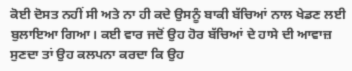ਕੋਈ ਦੋਸਤ ਨਹੀਂ ਸੀ ਅਤੇ ਨਾ ਹੀ ਕਦੇ ਉਸਨੂੰ ਬਾਕੀ ਬੱਚਿਆਂ ਨਾਲ ਖੇਡਣ ਲਈ ਬੁਲਾਇਆ ਗਿਆ। ਕਈ ਵਾਰ ਜਦੋਂ ਉਹ ਹੋਰ ਬੱਚਿਆਂ ਦੇ ਹਾਸੇ ਦੀ ਆਵਾਜ਼ ਸੁਣਦਾ ਤਾਂ ਉਹ ਕਲਪਨਾ ਕਰਦਾ ਕਿ ਉਹ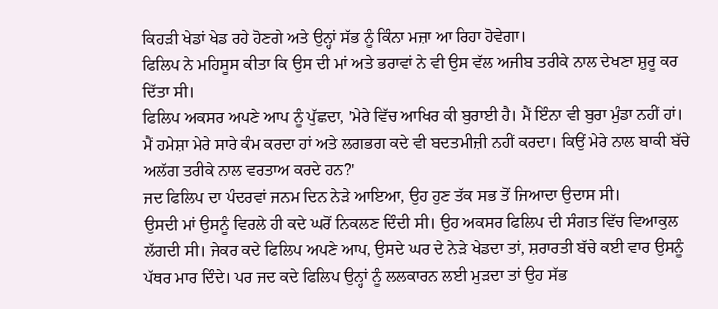ਕਿਹੜੀ ਖੇਡਾਂ ਖੇਡ ਰਹੇ ਹੋਣਗੇ ਅਤੇ ਉਨ੍ਹਾਂ ਸੱਭ ਨੂੰ ਕਿੰਨਾ ਮਜ਼ਾ ਆ ਰਿਹਾ ਹੋਵੇਗਾ।
ਫਿਲਿਪ ਨੇ ਮਹਿਸੂਸ ਕੀਤਾ ਕਿ ਉਸ ਦੀ ਮਾਂ ਅਤੇ ਭਰਾਵਾਂ ਨੇ ਵੀ ਉਸ ਵੱਲ ਅਜੀਬ ਤਰੀਕੇ ਨਾਲ ਦੇਖਣਾ ਸ਼ੁਰੂ ਕਰ ਦਿੱਤਾ ਸੀ।
ਫਿਲਿਪ ਅਕਸਰ ਅਪਣੇ ਆਪ ਨੂੰ ਪੁੱਛਦਾ, 'ਮੇਰੇ ਵਿੱਚ ਆਖਿਰ ਕੀ ਬੁਰਾਈ ਹੈ। ਮੈਂ ਇੰਨਾ ਵੀ ਬੁਰਾ ਮੁੰਡਾ ਨਹੀਂ ਹਾਂ। ਮੈਂ ਹਮੇਸ਼ਾ ਮੇਰੇ ਸਾਰੇ ਕੰਮ ਕਰਦਾ ਹਾਂ ਅਤੇ ਲਗਭਗ ਕਦੇ ਵੀ ਬਦਤਮੀਜ਼ੀ ਨਹੀਂ ਕਰਦਾ। ਕਿਉਂ ਮੇਰੇ ਨਾਲ ਬਾਕੀ ਬੱਚੇ ਅਲੱਗ ਤਰੀਕੇ ਨਾਲ ਵਰਤਾਅ ਕਰਦੇ ਹਨ?'
ਜਦ ਫਿਲਿਪ ਦਾ ਪੰਦਰਵਾਂ ਜਨਮ ਦਿਨ ਨੇੜੇ ਆਇਆ, ਉਹ ਹੁਣ ਤੱਕ ਸਭ ਤੋਂ ਜਿਆਦਾ ਉਦਾਸ ਸੀ।
ਉਸਦੀ ਮਾਂ ਉਸਨੂੰ ਵਿਰਲੇ ਹੀ ਕਦੇ ਘਰੋਂ ਨਿਕਲਣ ਦਿੰਦੀ ਸੀ। ਉਹ ਅਕਸਰ ਫਿਲਿਪ ਦੀ ਸੰਗਤ ਵਿੱਚ ਵਿਆਕੁਲ ਲੱਗਦੀ ਸੀ। ਜੇਕਰ ਕਦੇ ਫਿਲਿਪ ਅਪਣੇ ਆਪ, ਉਸਦੇ ਘਰ ਦੇ ਨੇੜੇ ਖੇਡਦਾ ਤਾਂ, ਸ਼ਰਾਰਤੀ ਬੱਚੇ ਕਈ ਵਾਰ ਉਸਨੂੰ ਪੱਥਰ ਮਾਰ ਦਿੰਦੇ। ਪਰ ਜਦ ਕਦੇ ਫਿਲਿਪ ਉਨ੍ਹਾਂ ਨੂੰ ਲਲਕਾਰਨ ਲਈ ਮੁੜਦਾ ਤਾਂ ਉਹ ਸੱਭ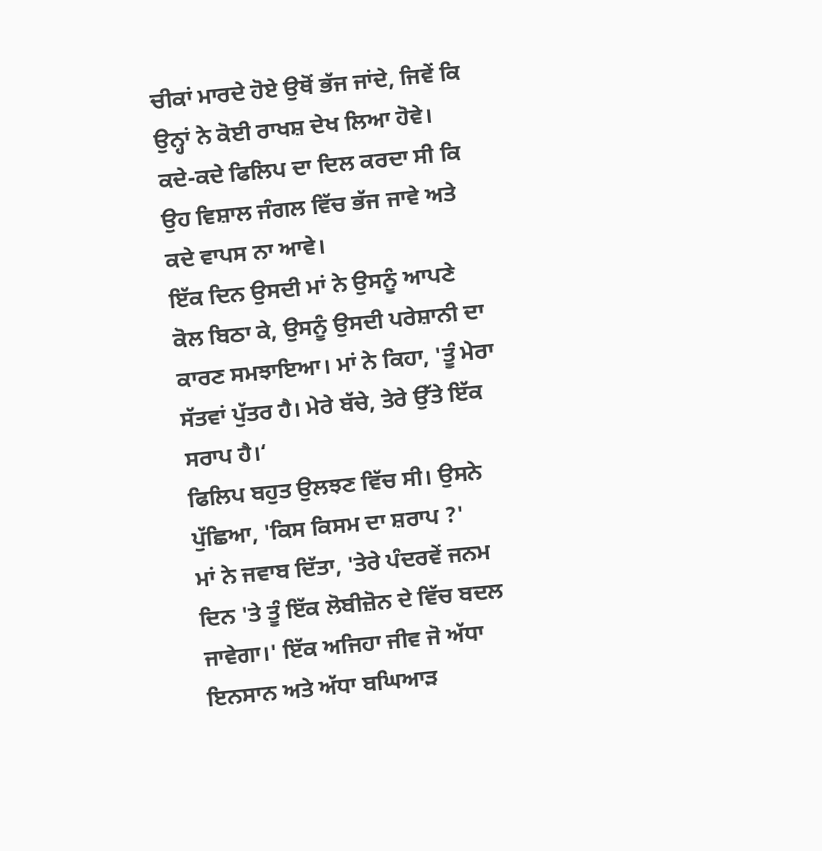ਚੀਕਾਂ ਮਾਰਦੇ ਹੋਏ ਉਥੋਂ ਭੱਜ ਜਾਂਦੇ, ਜਿਵੇਂ ਕਿ ਉਨ੍ਹਾਂ ਨੇ ਕੋਈ ਰਾਖਸ਼ ਦੇਖ ਲਿਆ ਹੋਵੇ। ਕਦੇ-ਕਦੇ ਫਿਲਿਪ ਦਾ ਦਿਲ ਕਰਦਾ ਸੀ ਕਿ ਉਹ ਵਿਸ਼ਾਲ ਜੰਗਲ ਵਿੱਚ ਭੱਜ ਜਾਵੇ ਅਤੇ ਕਦੇ ਵਾਪਸ ਨਾ ਆਵੇ।
ਇੱਕ ਦਿਨ ਉਸਦੀ ਮਾਂ ਨੇ ਉਸਨੂੰ ਆਪਣੇ ਕੋਲ ਬਿਠਾ ਕੇ, ਉਸਨੂੰ ਉਸਦੀ ਪਰੇਸ਼ਾਨੀ ਦਾ ਕਾਰਣ ਸਮਝਾਇਆ। ਮਾਂ ਨੇ ਕਿਹਾ, 'ਤੂੰ ਮੇਰਾ ਸੱਤਵਾਂ ਪੁੱਤਰ ਹੈ। ਮੇਰੇ ਬੱਚੇ, ਤੇਰੇ ਉੱਤੇ ਇੱਕ ਸਰਾਪ ਹੈ।‘
ਫਿਲਿਪ ਬਹੁਤ ਉਲਝਣ ਵਿੱਚ ਸੀ। ਉਸਨੇ ਪੁੱਛਿਆ, 'ਕਿਸ ਕਿਸਮ ਦਾ ਸ਼ਰਾਪ ?'
ਮਾਂ ਨੇ ਜਵਾਬ ਦਿੱਤਾ, 'ਤੇਰੇ ਪੰਦਰਵੇਂ ਜਨਮ ਦਿਨ 'ਤੇ ਤੂੰ ਇੱਕ ਲੋਬੀਜ਼ੋਨ ਦੇ ਵਿੱਚ ਬਦਲ ਜਾਵੇਗਾ।' ਇੱਕ ਅਜਿਹਾ ਜੀਵ ਜੋ ਅੱਧਾ ਇਨਸਾਨ ਅਤੇ ਅੱਧਾ ਬਘਿਆੜ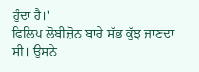ਹੁੰਦਾ ਹੈ।'
ਫਿਲਿਪ ਲੋਬੀਜ਼ੋਨ ਬਾਰੇ ਸੱਭ ਕੁੱਝ ਜਾਣਦਾ ਸੀ। ਉਸਨੇ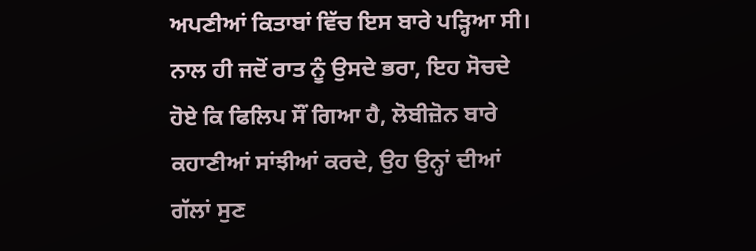ਅਪਣੀਆਂ ਕਿਤਾਬਾਂ ਵਿੱਚ ਇਸ ਬਾਰੇ ਪੜ੍ਹਿਆ ਸੀ। ਨਾਲ ਹੀ ਜਦੋਂ ਰਾਤ ਨੂੰ ਉਸਦੇ ਭਰਾ, ਇਹ ਸੋਚਦੇ ਹੋਏ ਕਿ ਫਿਲਿਪ ਸੌਂ ਗਿਆ ਹੈ, ਲੋਬੀਜ਼ੋਨ ਬਾਰੇ ਕਹਾਣੀਆਂ ਸਾਂਝੀਆਂ ਕਰਦੇ, ਉਹ ਉਨ੍ਹਾਂ ਦੀਆਂ ਗੱਲਾਂ ਸੁਣ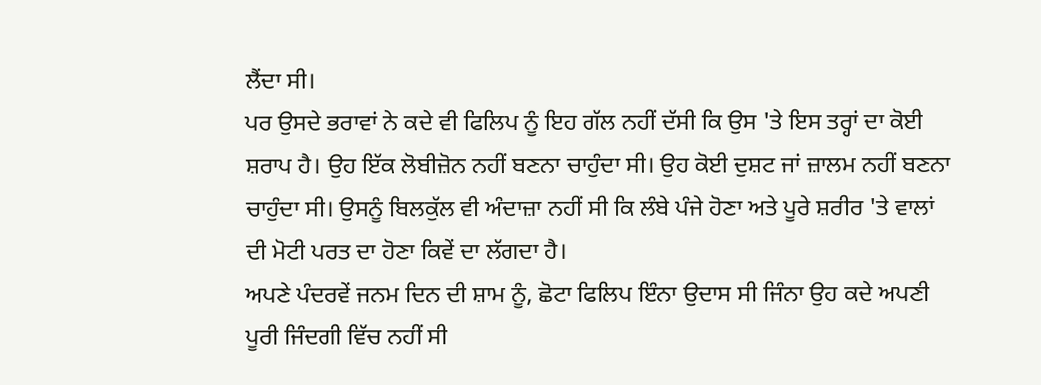ਲੈਂਦਾ ਸੀ।
ਪਰ ਉਸਦੇ ਭਰਾਵਾਂ ਨੇ ਕਦੇ ਵੀ ਫਿਲਿਪ ਨੂੰ ਇਹ ਗੱਲ ਨਹੀਂ ਦੱਸੀ ਕਿ ਉਸ 'ਤੇ ਇਸ ਤਰ੍ਹਾਂ ਦਾ ਕੋਈ ਸ਼ਰਾਪ ਹੈ। ਉਹ ਇੱਕ ਲੋਬੀਜ਼ੋਨ ਨਹੀਂ ਬਣਨਾ ਚਾਹੁੰਦਾ ਸੀ। ਉਹ ਕੋਈ ਦੁਸ਼ਟ ਜਾਂ ਜ਼ਾਲਮ ਨਹੀਂ ਬਣਨਾ ਚਾਹੁੰਦਾ ਸੀ। ਉਸਨੂੰ ਬਿਲਕੁੱਲ ਵੀ ਅੰਦਾਜ਼ਾ ਨਹੀਂ ਸੀ ਕਿ ਲੰਬੇ ਪੰਜੇ ਹੋਣਾ ਅਤੇ ਪੂਰੇ ਸ਼ਰੀਰ 'ਤੇ ਵਾਲਾਂ ਦੀ ਮੋਟੀ ਪਰਤ ਦਾ ਹੋਣਾ ਕਿਵੇਂ ਦਾ ਲੱਗਦਾ ਹੈ।
ਅਪਣੇ ਪੰਦਰਵੇਂ ਜਨਮ ਦਿਨ ਦੀ ਸ਼ਾਮ ਨੂੰ, ਛੋਟਾ ਫਿਲਿਪ ਇੰਨਾ ਉਦਾਸ ਸੀ ਜਿੰਨਾ ਉਹ ਕਦੇ ਅਪਣੀ ਪੂਰੀ ਜਿੰਦਗੀ ਵਿੱਚ ਨਹੀਂ ਸੀ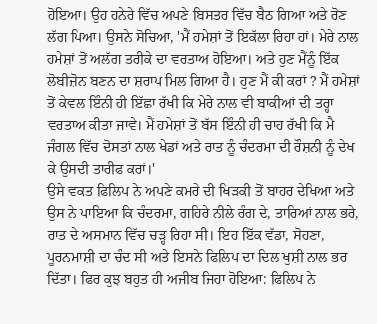ਹੋਇਆ। ਉਹ ਹਨੇਰੇ ਵਿੱਚ ਅਪਣੇ ਬਿਸਤਰ ਵਿੱਚ ਬੈਠ ਗਿਆ ਅਤੇ ਰੋਣ ਲੱਗ ਪਿਆ। ਉਸਨੇ ਸੋਚਿਆ, 'ਮੈਂ ਹਮੇਸ਼ਾਂ ਤੋਂ ਇਕੱਲਾ ਰਿਹਾ ਹਾਂ। ਮੇਰੇ ਨਾਲ ਹਮੇਸ਼ਾਂ ਤੋਂ ਅਲੱਗ ਤਰੀਕੇ ਦਾ ਵਰਤਾਅ ਹੋਇਆ। ਅਤੇ ਹੁਣ ਮੈਂਨੂੰ ਇੱਕ ਲੋਬੀਜ਼ੋਨ ਬਣਨ ਦਾ ਸ਼ਰਾਪ ਮਿਲ ਗਿਆ ਹੈ। ਹੁਣ ਮੈਂ ਕੀ ਕਰਾਂ ? ਮੈਂ ਹਮੇਸ਼ਾਂ ਤੋਂ ਕੇਵਲ ਇੰਨੀ ਹੀ ਇੱਛਾ ਰੱਖੀ ਕਿ ਮੇਰੇ ਨਾਲ ਵੀ ਬਾਕੀਆਂ ਦੀ ਤਰ੍ਹਾ ਵਰਤਾਅ ਕੀਤਾ ਜਾਵੇ। ਮੈਂ ਹਮੇਸ਼ਾਂ ਤੋਂ ਬੱਸ ਇੰਨੀ ਹੀ ਚਾਹ ਰੱਖੀ ਕਿ ਮੈ ਜੰਗਲ ਵਿੱਚ ਦੋਸਤਾਂ ਨਾਲ ਖੇਡਾਂ ਅਤੇ ਰਾਤ ਨੂੰ ਚੰਦਰਮਾ ਦੀ ਰੌਸ਼ਨੀ ਨੂੰ ਦੇਖ ਕੇ ਉਸਦੀ ਤਾਰੀਫ ਕਰਾਂ।'
ਉਸੇ ਵਕਤ ਫਿਲਿਪ ਨੇ ਅਪਣੇ ਕਮਰੇ ਦੀ ਖਿੜਕੀ ਤੋਂ ਬਾਹਰ ਦੇਖਿਆ ਅਤੇ ਉਸ ਨੇ ਪਾਇਆ ਕਿ ਚੰਦਰਮਾ, ਗਹਿਰੇ ਨੀਲੇ ਰੰਗ ਦੇ, ਤਾਰਿਆਂ ਨਾਲ ਭਰੇ, ਰਾਤ ਦੇ ਅਸਮਾਨ ਵਿੱਚ ਚੜ੍ਹ ਰਿਹਾ ਸੀ। ਇਹ ਇੱਕ ਵੱਡਾ, ਸੋਹਣਾ, ਪੂਰਨਮਾਸ਼ੀ ਦਾ ਚੰਦ ਸੀ ਅਤੇ ਇਸਨੇ ਫਿਲਿਪ ਦਾ ਦਿਲ ਖੁਸ਼ੀ ਨਾਲ ਭਰ ਦਿੱਤਾ। ਫਿਰ ਕੁਝ ਬਹੁਤ ਹੀ ਅਜੀਬ ਜਿਹਾ ਹੋਇਆ: ਫਿਲਿਪ ਨੇ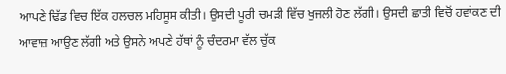ਆਪਣੇ ਢਿੱਡ ਵਿਚ ਇੱਕ ਹਲਚਲ ਮਹਿਸੂਸ ਕੀਤੀ। ਉਸਦੀ ਪੂਰੀ ਚਮੜੀ ਵਿੱਚ ਖੁਜਲੀ ਹੋਣ ਲੱਗੀ। ਉਸਦੀ ਛਾਤੀ ਵਿਚੋਂ ਹਵਾਂਕਣ ਦੀ ਆਵਾਜ਼ ਆਉਣ ਲੱਗੀ ਅਤੇ ਉਸਨੇ ਅਪਣੇ ਹੱਥਾਂ ਨੂੰ ਚੰਦਰਮਾ ਵੱਲ ਚੁੱਕ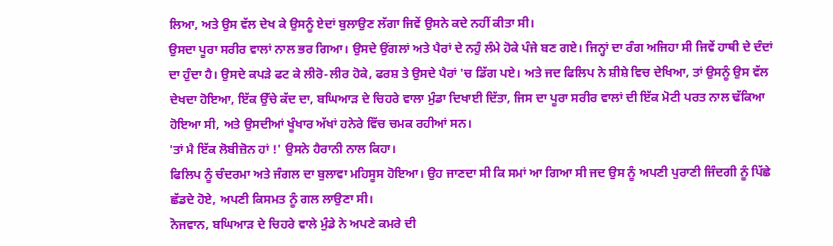ਲਿਆ, ਅਤੇ ਉਸ ਵੱਲ ਦੇਖ ਕੇ ਉਸਨੂੰ ਏਦਾਂ ਬੁਲਾਉਣ ਲੱਗਾ ਜਿਵੇਂ ਉਸਨੇ ਕਦੇ ਨਹੀਂ ਕੀਤਾ ਸੀ।
ਉਸਦਾ ਪੂਰਾ ਸਰੀਰ ਵਾਲਾਂ ਨਾਲ ਭਰ ਗਿਆ। ਉਸਦੇ ਉਂਗਲਾਂ ਅਤੇ ਪੈਰਾਂ ਦੇ ਨਹੁੰ ਲੰਮੇ ਹੋਕੇ ਪੰਜੇ ਬਣ ਗਏ। ਜਿਨ੍ਹਾਂ ਦਾ ਰੰਗ ਅਜਿਹਾ ਸੀ ਜਿਵੇਂ ਹਾਥੀ ਦੇ ਦੰਦਾਂ ਦਾ ਹੁੰਦਾ ਹੈ। ਉਸਦੇ ਕਪੜੇ ਫਟ ਕੇ ਲੀਰੋ-ਲੀਰ ਹੋਕੇ, ਫਰਸ਼ ਤੇ ਉਸਦੇ ਪੈਰਾਂ 'ਚ ਡਿੱਗ ਪਏ। ਅਤੇ ਜਦ ਫਿਲਿਪ ਨੇ ਸ਼ੀਸ਼ੇ ਵਿਚ ਦੇਖਿਆ, ਤਾਂ ਉਸਨੂੰ ਉਸ ਵੱਲ ਦੇਖਦਾ ਹੋਇਆ, ਇੱਕ ਉੱਚੇ ਕੱਦ ਦਾ, ਬਘਿਆੜ ਦੇ ਚਿਹਰੇ ਵਾਲਾ ਮੁੰਡਾ ਦਿਖਾਈ ਦਿੱਤਾ, ਜਿਸ ਦਾ ਪੂਰਾ ਸਰੀਰ ਵਾਲਾਂ ਦੀ ਇੱਕ ਮੋਟੀ ਪਰਤ ਨਾਲ ਢੱਕਿਆ ਹੋਇਆ ਸੀ, ਅਤੇ ਉਸਦੀਆਂ ਖੂੰਖਾਰ ਅੱਖਾਂ ਹਨੇਰੇ ਵਿੱਚ ਚਮਕ ਰਹੀਆਂ ਸਨ।
'ਤਾਂ ਮੈ ਇੱਕ ਲੋਬੀਜ਼ੋਨ ਹਾਂ !' ਉਸਨੇ ਹੈਰਾਨੀ ਨਾਲ ਕਿਹਾ।
ਫਿਲਿਪ ਨੂੰ ਚੰਦਰਮਾ ਅਤੇ ਜੰਗਲ ਦਾ ਬੁਲਾਵਾ ਮਹਿਸੂਸ ਹੋਇਆ। ਉਹ ਜਾਣਦਾ ਸੀ ਕਿ ਸਮਾਂ ਆ ਗਿਆ ਸੀ ਜਦ ਉਸ ਨੂੰ ਅਪਣੀ ਪੁਰਾਣੀ ਜਿੰਦਗੀ ਨੂੰ ਪਿੱਛੇ ਛੱਡਦੇ ਹੋਏ, ਅਪਣੀ ਕਿਸਮਤ ਨੂੰ ਗਲ ਲਾਉਣਾ ਸੀ।
ਨੋਜਵਾਨ, ਬਘਿਆੜ ਦੇ ਚਿਹਰੇ ਵਾਲੇ ਮੁੰਡੇ ਨੇ ਅਪਣੇ ਕਮਰੇ ਦੀ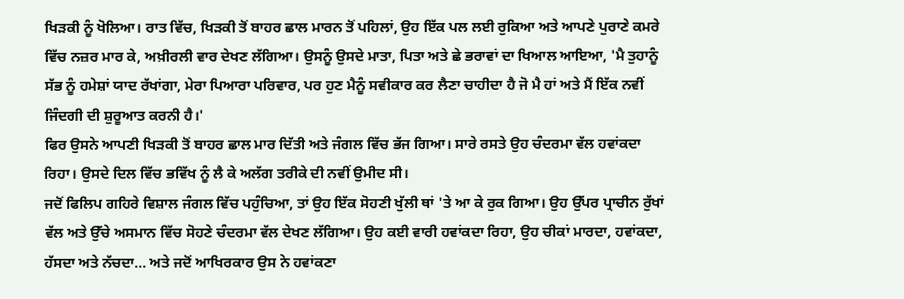ਖਿੜਕੀ ਨੂੰ ਖੋਲਿਆ। ਰਾਤ ਵਿੱਚ, ਖਿੜਕੀ ਤੋਂ ਬਾਹਰ ਛਾਲ ਮਾਰਨ ਤੋਂ ਪਹਿਲਾਂ, ਉਹ ਇੱਕ ਪਲ ਲਈ ਰੁਕਿਆ ਅਤੇ ਆਪਣੇ ਪੁਰਾਣੇ ਕਮਰੇ ਵਿੱਚ ਨਜ਼ਰ ਮਾਰ ਕੇ, ਅਖ਼ੀਰਲੀ ਵਾਰ ਦੇਖਣ ਲੱਗਿਆ। ਉਸਨੂੰ ਉਸਦੇ ਮਾਤਾ, ਪਿਤਾ ਅਤੇ ਛੇ ਭਰਾਵਾਂ ਦਾ ਖਿਆਲ ਆਇਆ, 'ਮੈ ਤੁਹਾਨੂੰ ਸੱਭ ਨੂੰ ਹਮੇਸ਼ਾਂ ਯਾਦ ਰੱਖਾਂਗਾ, ਮੇਰਾ ਪਿਆਰਾ ਪਰਿਵਾਰ, ਪਰ ਹੁਣ ਮੈਨੂੰ ਸਵੀਕਾਰ ਕਰ ਲੈਣਾ ਚਾਹੀਦਾ ਹੈ ਜੋ ਮੈ ਹਾਂ ਅਤੇ ਮੈਂ ਇੱਕ ਨਵੀਂ ਜਿੰਦਗੀ ਦੀ ਸ਼ੁਰੂਆਤ ਕਰਨੀ ਹੈ।'
ਫਿਰ ਉਸਨੇ ਆਪਣੀ ਖਿੜਕੀ ਤੋਂ ਬਾਹਰ ਛਾਲ ਮਾਰ ਦਿੱਤੀ ਅਤੇ ਜੰਗਲ ਵਿੱਚ ਭੱਜ ਗਿਆ। ਸਾਰੇ ਰਸਤੇ ਉਹ ਚੰਦਰਮਾ ਵੱਲ ਹਵਾਂਕਦਾ ਰਿਹਾ। ਉਸਦੇ ਦਿਲ ਵਿੱਚ ਭਵਿੱਖ ਨੂੰ ਲੈ ਕੇ ਅਲੱਗ ਤਰੀਕੇ ਦੀ ਨਵੀਂ ਉਮੀਦ ਸੀ।
ਜਦੋਂ ਫਿਲਿਪ ਗਹਿਰੇ ਵਿਸ਼ਾਲ ਜੰਗਲ ਵਿੱਚ ਪਹੁੰਚਿਆ, ਤਾਂ ਉਹ ਇੱਕ ਸੋਹਣੀ ਖੁੱਲੀ ਥਾਂ 'ਤੇ ਆ ਕੇ ਰੁਕ ਗਿਆ। ਉਹ ਉੱਪਰ ਪ੍ਰਾਚੀਨ ਰੁੱਖਾਂ ਵੱਲ ਅਤੇ ਉੱਚੇ ਅਸਮਾਨ ਵਿੱਚ ਸੋਹਣੇ ਚੰਦਰਮਾ ਵੱਲ ਦੇਖਣ ਲੱਗਿਆ। ਉਹ ਕਈ ਵਾਰੀ ਹਵਾਂਕਦਾ ਰਿਹਾ, ਉਹ ਚੀਕਾਂ ਮਾਰਦਾ, ਹਵਾਂਕਦਾ, ਹੱਸਦਾ ਅਤੇ ਨੱਚਦਾ... ਅਤੇ ਜਦੋਂ ਆਖਿਰਕਾਰ ਉਸ ਨੇ ਹਵਾਂਕਣਾ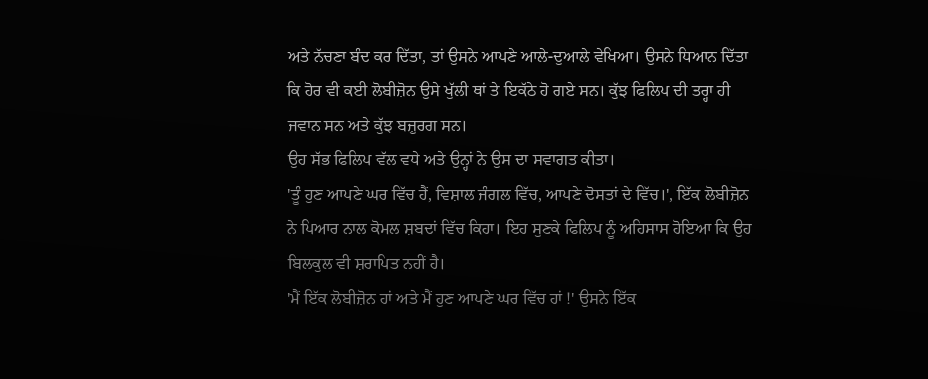ਅਤੇ ਨੱਚਣਾ ਬੰਦ ਕਰ ਦਿੱਤਾ, ਤਾਂ ਉਸਨੇ ਆਪਣੇ ਆਲੇ-ਦੁਆਲੇ ਵੇਖਿਆ। ਉਸਨੇ ਧਿਆਨ ਦਿੱਤਾ ਕਿ ਹੋਰ ਵੀ ਕਈ ਲੋਬੀਜ਼ੋਨ ਉਸੇ ਖੁੱਲੀ ਥਾਂ ਤੇ ਇਕੱਠੇ ਹੋ ਗਏ ਸਨ। ਕੁੱਝ ਫਿਲਿਪ ਦੀ ਤਰ੍ਹਾ ਹੀ ਜਵਾਨ ਸਨ ਅਤੇ ਕੁੱਝ ਬਜ਼ੁਰਗ ਸਨ।
ਉਹ ਸੱਭ ਫਿਲਿਪ ਵੱਲ ਵਧੇ ਅਤੇ ਉਨ੍ਹਾਂ ਨੇ ਉਸ ਦਾ ਸਵਾਗਤ ਕੀਤਾ।
'ਤੂੰ ਹੁਣ ਆਪਣੇ ਘਰ ਵਿੱਚ ਹੈਂ, ਵਿਸ਼ਾਲ ਜੰਗਲ ਵਿੱਚ, ਆਪਣੇ ਦੋਸਤਾਂ ਦੇ ਵਿੱਚ।', ਇੱਕ ਲੋਬੀਜ਼ੋਨ ਨੇ ਪਿਆਰ ਨਾਲ ਕੋਮਲ ਸ਼ਬਦਾਂ ਵਿੱਚ ਕਿਹਾ। ਇਹ ਸੁਣਕੇ ਫਿਲਿਪ ਨੂੰ ਅਹਿਸਾਸ ਹੋਇਆ ਕਿ ਉਹ ਬਿਲਕੁਲ ਵੀ ਸ਼ਰਾਪਿਤ ਨਹੀਂ ਹੈ।
'ਮੈਂ ਇੱਕ ਲੋਬੀਜ਼ੋਨ ਹਾਂ ਅਤੇ ਮੈਂ ਹੁਣ ਆਪਣੇ ਘਰ ਵਿੱਚ ਹਾਂ !' ਉਸਨੇ ਇੱਕ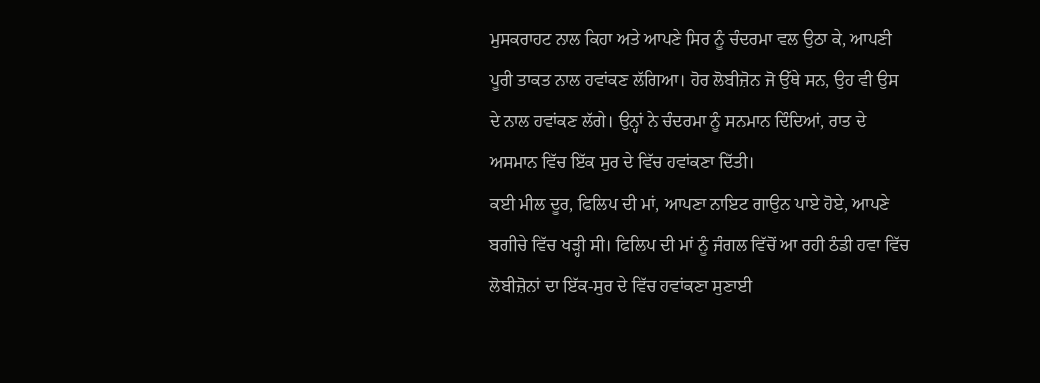ਮੁਸਕਰਾਹਟ ਨਾਲ ਕਿਹਾ ਅਤੇ ਆਪਣੇ ਸਿਰ ਨੂੰ ਚੰਦਰਮਾ ਵਲ ਉਠਾ ਕੇ, ਆਪਣੀ ਪੂਰੀ ਤਾਕਤ ਨਾਲ ਹਵਾਂਕਣ ਲੱਗਿਆ। ਹੋਰ ਲੋਬੀਜ਼ੋਨ ਜੋ ਉੱਥੇ ਸਨ, ਉਹ ਵੀ ਉਸ ਦੇ ਨਾਲ ਹਵਾਂਕਣ ਲੱਗੇ। ਉਨ੍ਹਾਂ ਨੇ ਚੰਦਰਮਾ ਨੂੰ ਸਨਮਾਨ ਦਿੰਦਿਆਂ, ਰਾਤ ਦੇ ਅਸਮਾਨ ਵਿੱਚ ਇੱਕ ਸੁਰ ਦੇ ਵਿੱਚ ਹਵਾਂਕਣਾ ਦਿੱਤੀ।
ਕਈ ਮੀਲ ਦੂਰ, ਫਿਲਿਪ ਦੀ ਮਾਂ, ਆਪਣਾ ਨਾਇਟ ਗਾਉਨ ਪਾਏ ਹੋਏ, ਆਪਣੇ ਬਗੀਚੇ ਵਿੱਚ ਖੜ੍ਹੀ ਸੀ। ਫਿਲਿਪ ਦੀ ਮਾਂ ਨੂੰ ਜੰਗਲ ਵਿੱਚੋਂ ਆ ਰਹੀ ਠੰਡੀ ਹਵਾ ਵਿੱਚ ਲੋਬੀਜ਼ੋਨਾਂ ਦਾ ਇੱਕ-ਸੁਰ ਦੇ ਵਿੱਚ ਹਵਾਂਕਣਾ ਸੁਣਾਈ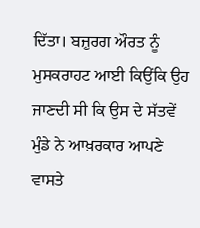ਦਿੱਤਾ। ਬਜ਼ੁਰਗ ਔਰਤ ਨੂੰ ਮੁਸਕਰਾਹਟ ਆਈ ਕਿਉਂਕਿ ਉਹ ਜਾਣਦੀ ਸੀ ਕਿ ਉਸ ਦੇ ਸੱਤਵੇਂ ਮੁੰਡੇ ਨੇ ਆਖ਼ਰਕਾਰ ਆਪਣੇ ਵਾਸਤੇ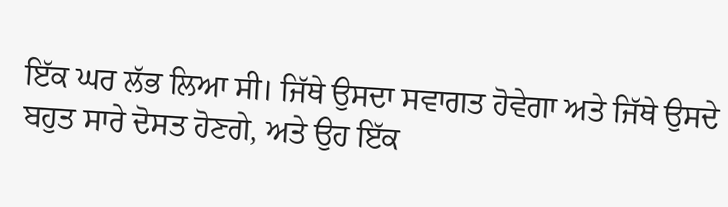ਇੱਕ ਘਰ ਲੱਭ ਲਿਆ ਸੀ। ਜਿੱਥੇ ਉਸਦਾ ਸਵਾਗਤ ਹੋਵੇਗਾ ਅਤੇ ਜਿੱਥੇ ਉਸਦੇ ਬਹੁਤ ਸਾਰੇ ਦੋਸਤ ਹੋਣਗੇ, ਅਤੇ ਉਹ ਇੱਕ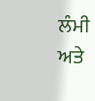ਲੰਮੀ ਅਤੇ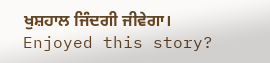ਖੁਸ਼ਹਾਲ ਜਿੰਦਗੀ ਜੀਵੇਗਾ।
Enjoyed this story?